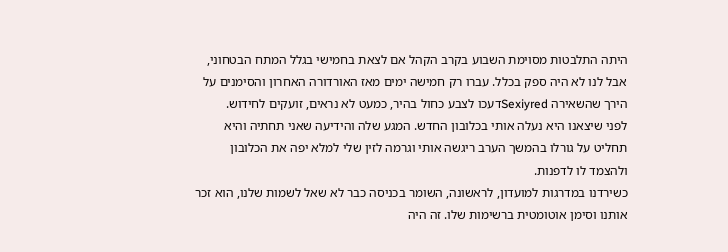היתה התלבטות מסוימת השבוע בקרב הקהל אם לצאת בחמישי בגלל המתח הבטחוני, אבל לנו לא היה ספק בכלל. עברו רק חמישה ימים מאז האורדורה האחרון והסימנים על הירך שהשאירה Sexiyredדעכו לצבע כחול בהיר, כמעט לא נראים, זועקים לחידוש.
לפני שיצאנו היא נעלה אותי בכלובון החדש. המגע שלה והידיעה שאני תחתיה והיא תחליט על גורלו בהמשך הערב ריגשה אותי וגרמה לזין שלי למלא יפה את הכלובון ולהצמד לו לדפנות.
כשירדנו במדרגות למועדון, לראשונה, השומר בכניסה כבר לא שאל לשמות שלנו, הוא זכר אותנו וסימן אוטומטית ברשימות שלו. זה היה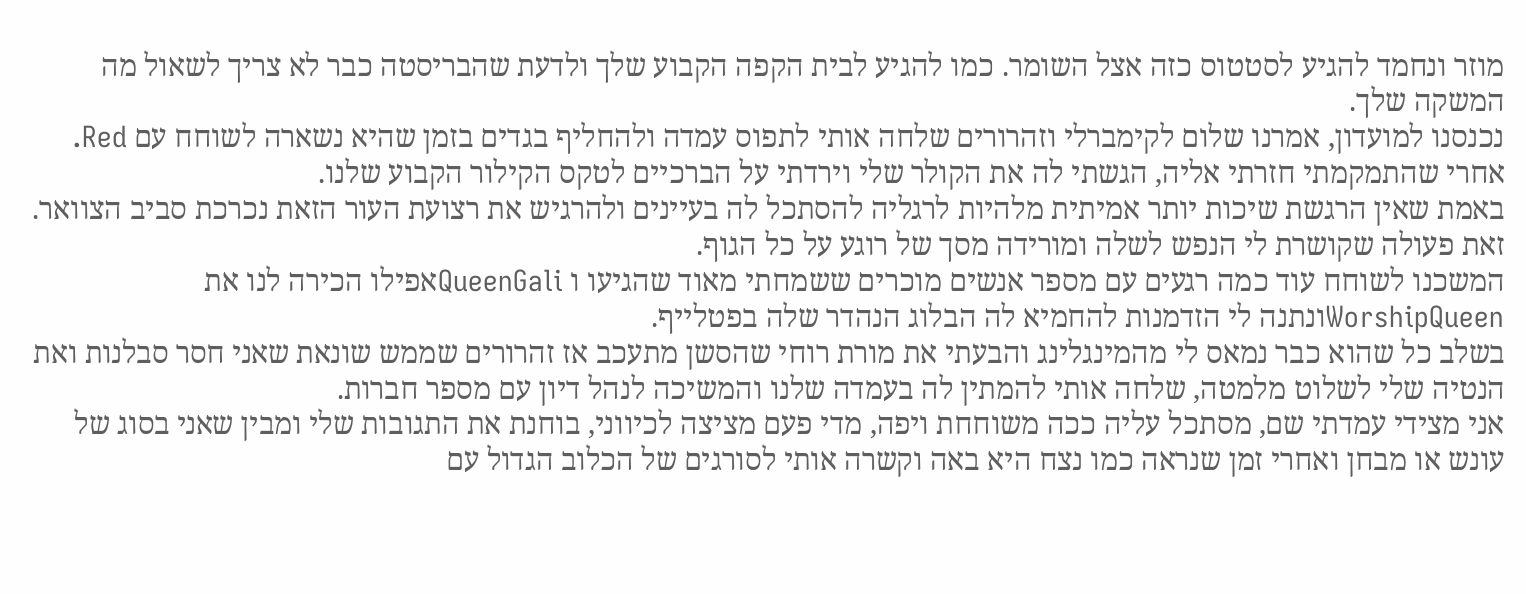מוזר ונחמד להגיע לסטטוס כזה אצל השומר. כמו להגיע לבית הקפה הקבוע שלך ולדעת שהבריסטה כבר לא צריך לשאול מה המשקה שלך.
נכנסנו למועדון, אמרנו שלום לקימברלי וזהרורים שלחה אותי לתפוס עמדה ולהחליף בגדים בזמן שהיא נשארה לשוחח עם Red.
אחרי שהתמקמתי חזרתי אליה, הגשתי לה את הקולר שלי וירדתי על הברכיים לטקס הקילור הקבוע שלנו.
באמת שאין הרגשת שיכות יותר אמיתית מלהיות לרגליה להסתכל לה בעיינים ולהרגיש את רצועת העור הזאת נכרכת סביב הצוואר. זאת פעולה שקושרת לי הנפש לשלה ומורידה מסך של רוגע על כל הגוף.
המשכנו לשוחח עוד כמה רגעים עם מספר אנשים מוכרים ששמחתי מאוד שהגיעו ו QueenGaliאפילו הכירה לנו את WorshipQueenונתנה לי הזדמנות להחמיא לה הבלוג הנהדר שלה בפטלייף.
בשלב כל שהוא כבר נמאס לי מהמינגלינג והבעתי את מורת רוחי שהסשן מתעכב אז זהרורים שממש שונאת שאני חסר סבלנות ואת הנטיה שלי לשלוט מלמטה, שלחה אותי להמתין לה בעמדה שלנו והמשיכה לנהל דיון עם מספר חברות.
אני מצידי עמדתי שם, מסתכל עליה ככה משוחחת ויפה, מדי פעם מציצה לכיווני, בוחנת את התגובות שלי ומבין שאני בסוג של עונש או מבחן ואחרי זמן שנראה כמו נצח היא באה וקשרה אותי לסורגים של הכלוב הגדול עם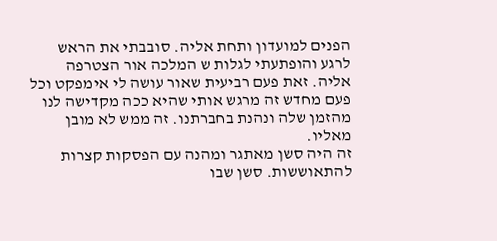הפנים למועדון ותחת אליה. סובבתי את הראש לרגע והופתעתי לגלות ש המלכה אור הצטרפה אליה. זאת פעם רביעית שאור עושה לי אימפקט וכל פעם מחדש זה מרגש אותי שהיא ככה מקדישה לנו מהזמן שלה ונהנת בחברתנו. זה ממש לא מובן מאליו.
זה היה סשן מאתגר ומהנה עם הפסקות קצרות להתאוששות. סשן שבו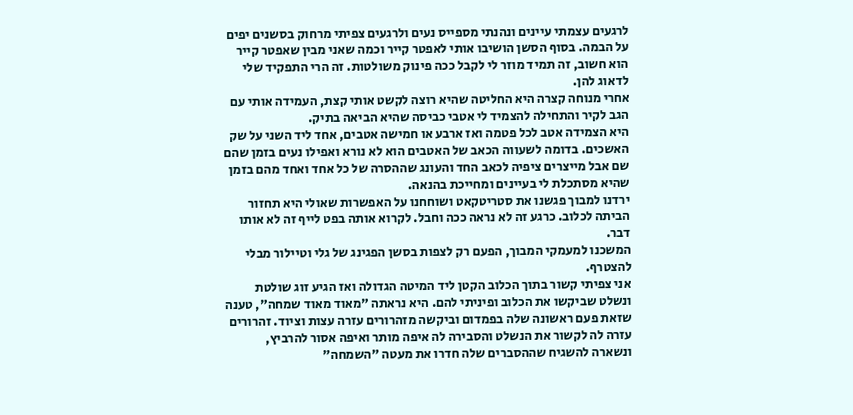לרגעים עצמתי עיינים ונהנתי מספייס נעים ולרגעים צפיתי מרחוק בסשנים יפים על הבמה. בסוף הסשן הושיבו אותי לאפטר קייר וכמה שאני מבין שאפטר קייר הוא חשוב, זה תמיד מוזר לי לקבל ככה פינוק משולטות. זה הרי התפקיד שלי לדאוג להן.
אחרי מנוחה קצרה היא החליטה שהיא רוצה לקשט אותי קצת, העמידה אותי עם הגב לקיר והתחילה להצמיד לי אטבי כביסה שהיא הביאה בתיק.
היא הצמידה אטב לכל פטמה ואז ארבע או חמישה אטבים, אחד ליד השני על שק האשכים. בדומה לשעווה הכאב של האטבים הוא לא נורא ואפילו נעים בזמן שהם שם אבל מייצרים ציפיה לכאב החד והעונג שההסרה של כל אחד ואחד מהם בזמן שהיא מסתכלת לי בעיינים ומחייכת בהנאה.
ירדנו למבוך פגשנו את סטריטקאט ושוחחנו על האפשרות שאולי היא תחזור הביתה לכלוב. כרגע זה לא נראה ככה וחבל. לקרוא אותה בפט לייף זה לא אותו דבר.
המשכנו למעמקי המבוך, הפעם רק לצפות בסשן הפגינג של גלי וטיילור מבלי להצטרף.
אני צפיתי קשור בתוך הכלוב הקטן ליד המיטה הגדולה ואז הגיע זוג שולטת ונשלט שביקשו את הכלוב ופיניתי להם. היא נראתה "מאוד מאוד שמחה", טענה שזאת פעם ראשונה שלה בפמדום וביקשה מזהרורים עזרה עצות וציוד. זהרורים עזרה לה לקשור את הנשלט והסבירה לה איפה מותר ואיפה אסור להרביץ, ונשארה להשגיח שההסברים שלה חדרו את מעטה "השמחה"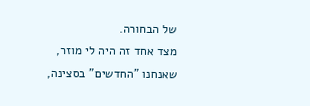של הבחורה.
מצד אחד זה היה לי מוזר, שאנחנו "החדשים" בסצינה,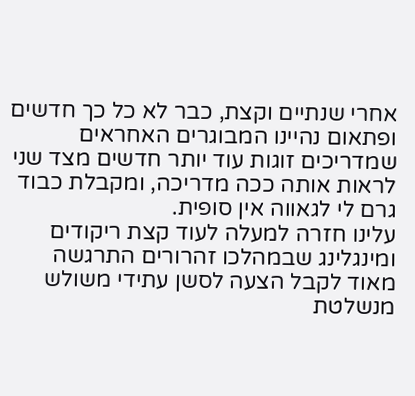אחרי שנתיים וקצת, כבר לא כל כך חדשים ופתאום נהיינו המבוגרים האחראים שמדריכים זוגות עוד יותר חדשים מצד שני לראות אותה ככה מדריכה, ומקבלת כבוד גרם לי לגאווה אין סופית.
עלינו חזרה למעלה לעוד קצת ריקודים ומינגלינג שבמהלכו זהרורים התרגשה מאוד לקבל הצעה לסשן עתידי משולש מנשלטת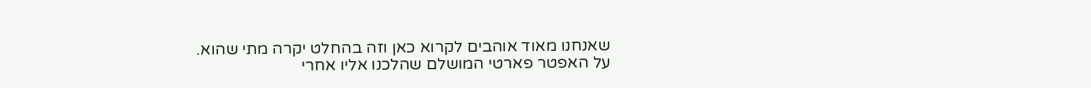שאנחנו מאוד אוהבים לקרוא כאן וזה בהחלט יקרה מתי שהוא.
על האפטר פארטי המושלם שהלכנו אליו אחרי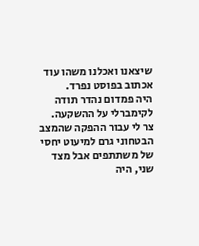שיצאנו ואכלנו משהו עוד אכתוב בפוסט נפרד.
היה פמדום נהדר תודה לקימברלי על ההשקעה.
צר לי עבור ההפקה שהמצב הבטחוני גרם למיעוט יחסי של משתתפים אבל מצד שני, היה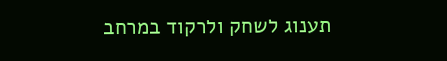תענוג לשחק ולרקוד במרחב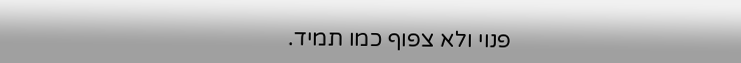פנוי ולא צפוף כמו תמיד.